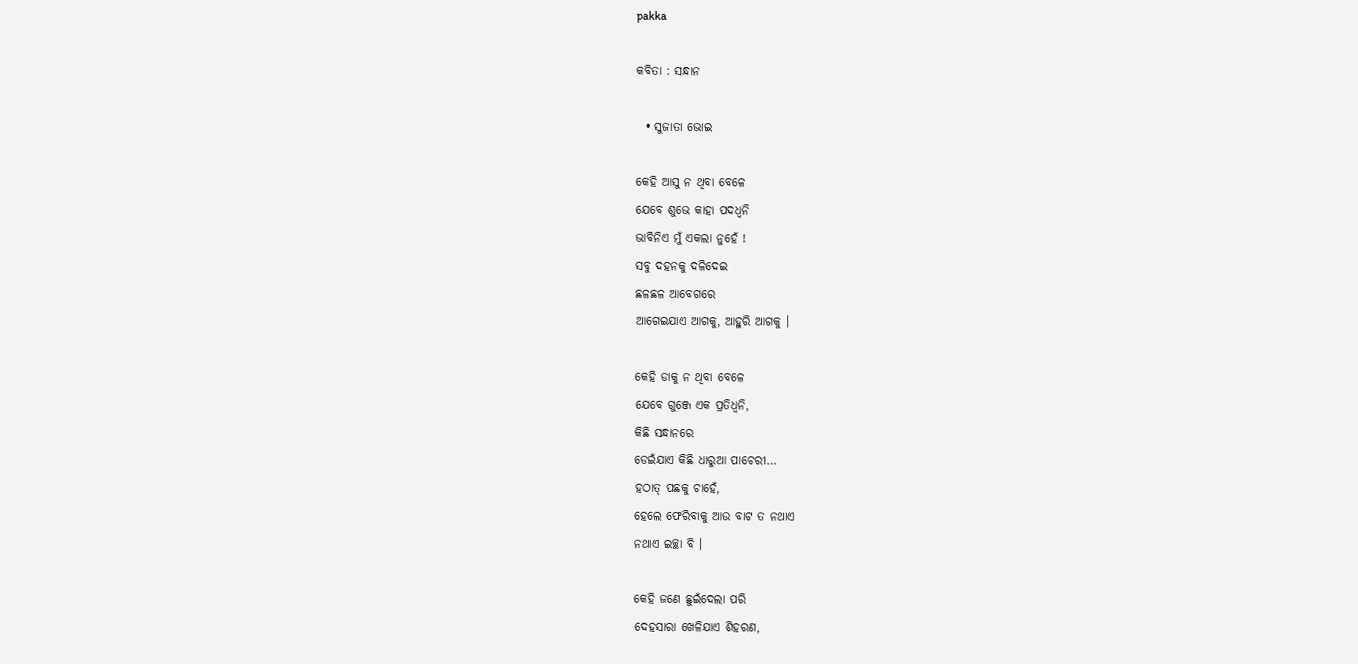pakka

କବିତା : ସନ୍ଧାନ

  • ସୁଜାତା ଭୋଇ

କେହି ଆସୁ ନ ଥିବା ବେଳେ
ଯେବେ ଶୁଭେ କାହା ପଦଧ୍ଵନି
ଭାବିନିଏ ମୁଁ ଏକଲା ନୁହେଁ !
ସବୁ ଦହନକୁ ଦଳିଦେଇ
ଛଳଛଳ ଆବେଗରେ
ଆଗେଇଯାଏ ଆଗକୁ, ଆହୁରି ଆଗକୁ ।

କେହି ଡାକୁ ନ ଥିବା ବେଳେ
ଯେବେ ଗୁଞ୍ଜେ ଏକ ପ୍ରତିଧ୍ୱନି,
କିଛି ସନ୍ଧାନରେ
ଡେଇଁଯାଏ କିଛି ଧାରୁଆ ପାଚେରୀ…
ହଠାତ୍ ପଛକୁ ଚାହେଁ,
ହେଲେ ଫେରିବାକୁ ଆଉ ବାଟ ତ ନଥାଏ
ନଥାଏ ଇଚ୍ଛା ବି ।

କେହି ଜଣେ ଛୁଇଁଦେଲା ପରି
ଦେହସାରା ଖେଳିଯାଏ ଶିହରଣ,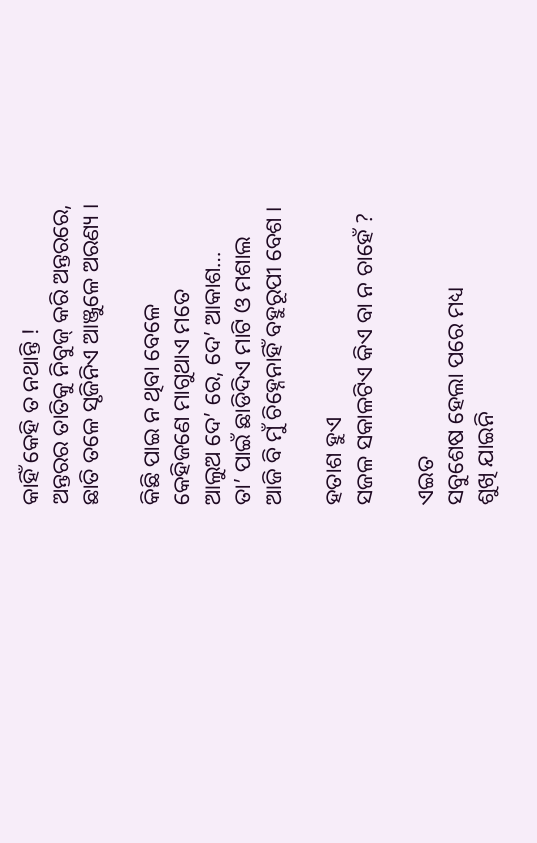କାହିଁ କେହି ତ ନଥାନ୍ତି !
ଅନ୍ତରର ତାତିକୁ ନିବୁଜ୍ କରି ଅନ୍ତରରେ,
ଛାତି ତଳେ ସୃଜିନିଏ ଆଞ୍ଜୁଳେ ଅରଣ୍ୟ ।

କିଛି ପାଇ ନ ଥିବା ବେଳେ
କେହିଜଣେ ମାଗୁଥାଏ ମତେ
ଆଲୁଅ ଦେ’ ରେ, ଦେ’ ଆକାଶ…
ତା’ ପାଇଁ ଛାଡିଦିଏ ମାଟି ଓ ମଶାଲ
ଆଜି ବି ମୁଁ ଚିହ୍ନେନାହିଁ ବହୁରୂପୀ ବେଶ ।

ହତାଶ ହୁଏ
ସଜଳ ସକାଳଟିଏ କିଏ ବା ନ ଚାହେଁ ?

ଏଇତ
ସବୁଶେଷ ହେଲା ପରେ ମଧ୍ୟ
ଶୁଖି ଯାଇନି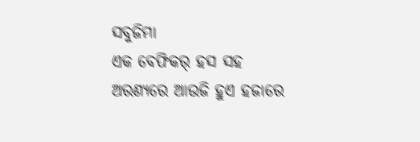ସବୁଜିମା
ଏକ ବେଫିକର୍ ହସ ସହ
ଅରଣ୍ୟରେ ଆଉଜି ହୁଏ ହଜାରେ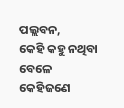ପଲ୍ଲବନ,
କେହି କହୁ ନଥିବା ବେଳେ
କେହିଜଣେ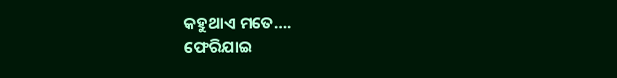କହୁଥାଏ ମତେ….
ଫେରିଯାଇ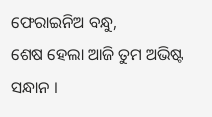ଫେରାଇନିଅ ବନ୍ଧୁ,
ଶେଷ ହେଲା ଆଜି ତୁମ ଅଭିଷ୍ଟ ସନ୍ଧାନ ।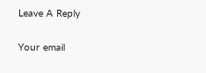Leave A Reply

Your email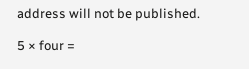address will not be published.

5 × four =